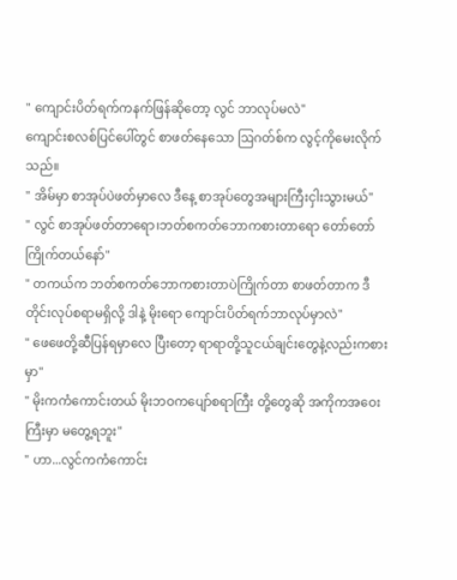" ကျောင်းပိတ်ရက်ကနက်ဖြန်ဆိုတော့ လွင် ဘာလုပ်မလဲ"
ကျောင်းစလစ်ပြင်ပေါ်တွင် စာဖတ်နေသော ဩဂတ်စ်က လွင့်ကိုမေးလိုက်သည်။
" အိမ်မှာ စာအုပ်ပဲဖတ်မှာလေ ဒီနေ့ စာအုပ်တွေအများကြီးငှါးသွားမယ်"
" လွင် စာအုပ်ဖတ်တာရော၊ဘတ်စကတ်ဘောကစားတာရော တော်တော်ကြိုက်တယ်နော်"
" တကယ်က ဘတ်စကတ်ဘောကစားတာပဲကြိုက်တာ စာဖတ်တာက ဒီတိုင်းလုပ်စရာမရှိလို့ ဒါနဲ့ မိုးရော ကျောင်းပိတ်ရက်ဘာလုပ်မှာလဲ"
" ဖေဖေတို့ဆီပြန်ရမှာလေ ပြီးတော့ ရာရာတို့သူငယ်ချင်းတွေနဲ့လည်းကစားမှာ"
" မိုးကကံကောင်းတယ် မိုးဘဝကပျော်စရာကြီး တို့တွေဆို အကိုကအဝေးကြီးမှာ မတွေ့ရဘူး"
" ဟာ...လွင်ကကံကောင်း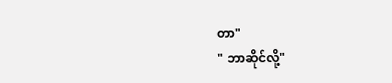တာ"
" ဘာဆိုင်လို့"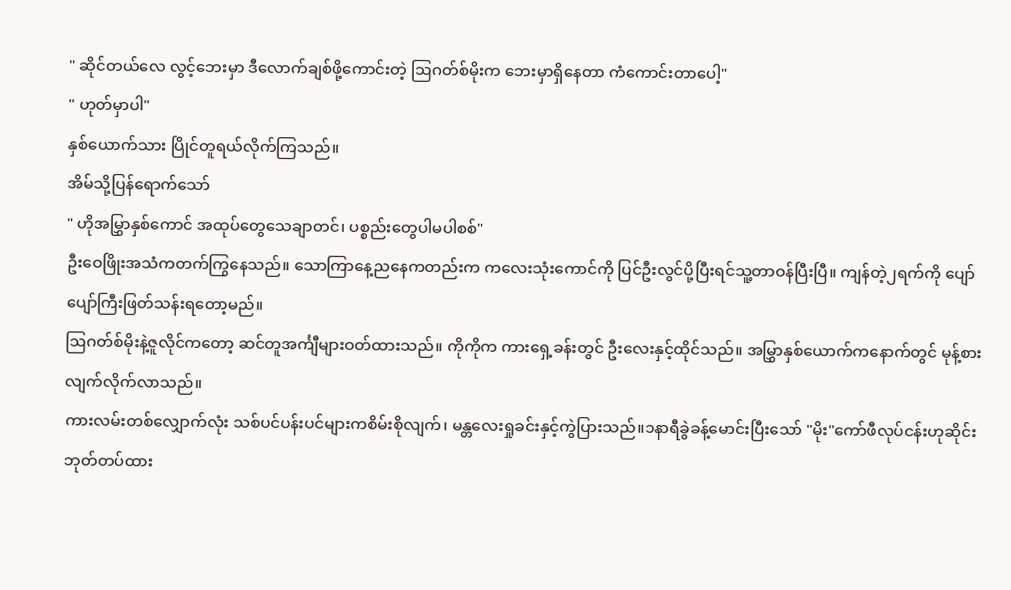" ဆိုင်တယ်လေ လွင့်ဘေးမှာ ဒီလောက်ချစ်ဖို့ကောင်းတဲ့ ဩဂတ်စ်မိုးက ဘေးမှာရှိနေတာ ကံကောင်းတာပေါ့"
" ဟုတ်မှာပါ"
နှစ်ယောက်သား ပြိုင်တူရယ်လိုက်ကြသည်။
အိမ်သို့ပြန်ရောက်သော်
" ဟိုအမြွှာနှစ်ကောင် အထုပ်တွေသေချာတင်၊ ပစ္စည်းတွေပါမပါစစ်"
ဦးဝေဖြိုးအသံကတက်ကြွနေသည်။ သောကြာနေ့ညနေကတည်းက ကလေးသုံးကောင်ကို ပြင်ဦးလွင်ပို့ပြီးရင်သူ့တာဝန်ပြီးပြီ။ ကျန်တဲ့၂ရက်ကို ပျော်ပျော်ကြီးဖြတ်သန်းရတော့မည်။
ဩဂတ်စ်မိုးနဲ့ဇူလိုင်ကတော့ ဆင်တူအင်္ကျီများဝတ်ထားသည်။ ကိုကိုက ကားရှေ့ခန်းတွင် ဦးလေးနှင့်ထိုင်သည်။ အမြွှာနှစ်ယောက်ကနောက်တွင် မုန့်စားလျက်လိုက်လာသည်။
ကားလမ်းတစ်လျှောက်လုံး သစ်ပင်ပန်းပင်များကစိမ်းစိုလျက်၊ မန္တလေးရှုခင်းနှင့်ကွဲပြားသည်။၁နာရီခွဲခန့်မောင်းပြီးသော် "မိုး"ကော်ဖီလုပ်ငန်းဟုဆိုင်းဘုတ်တပ်ထား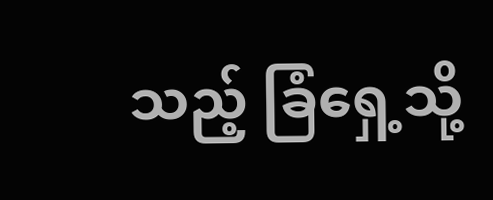သည့် ခြံရှေ့သို့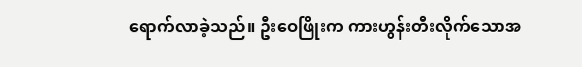ရောက်လာခဲ့သည်။ ဦးဝေဖြိုးက ကားဟွန်းတီးလိုက်သောအ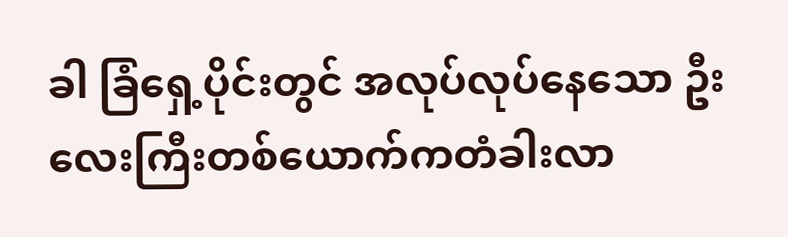ခါ ခြံရှေ့ပိုင်းတွင် အလုပ်လုပ်နေသော ဦးလေးကြီးတစ်ယောက်ကတံခါးလာ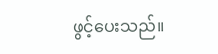ဖွင့်ပေးသည်။